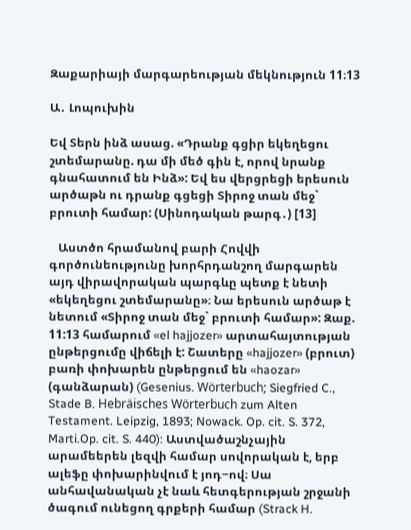Զաքարիայի մարգարեության մեկնություն 11։13

Ա․ Լոպուխին

Եվ Տերն ինձ ասաց. «Դրանք գցիր եկեղեցու շտեմարանը. դա մի մեծ գին է, որով նրանք գնահատում են Ինձ»: Եվ ես վերցրեցի երեսուն արծաթն ու դրանք գցեցի Տիրոջ տան մեջ` բրուտի համար: (Սինոդական թարգ․) [13]

   Աստծո հրամանով բարի Հովվի գործունեությունը խորհրդանշող մարգարեն այդ վիրավորական պարգևը պետք է նետի «եկեղեցու շտեմարանը»։ Նա երեսուն արծաթ է նետում «Տիրոջ տան մեջ` բրուտի համար»: Զաք. 11:13 համարում «el hajjozer» արտահայտության ընթերցումը վիճելի է: Շատերը «hajjozer» (բրուտ) բառի փոխարեն ընթերցում են «haozar» (գանձարան) (Gesenius. Wörterbuch; Siegfried C., Stade B. Hebräisches Wörterbuch zum Alten Testament. Leipzig, 1893; Nowack. Op. cit. S. 372, Marti.Op. cit. S. 440): Աստվածաշնչային արամեերեն լեզվի համար սովորական է, երբ ալեֆը փոխարինվում է յոդ−ով։ Սա անհավանական չէ նաև հետգերության շրջանի ծագում ունեցող գրքերի համար (Strack H.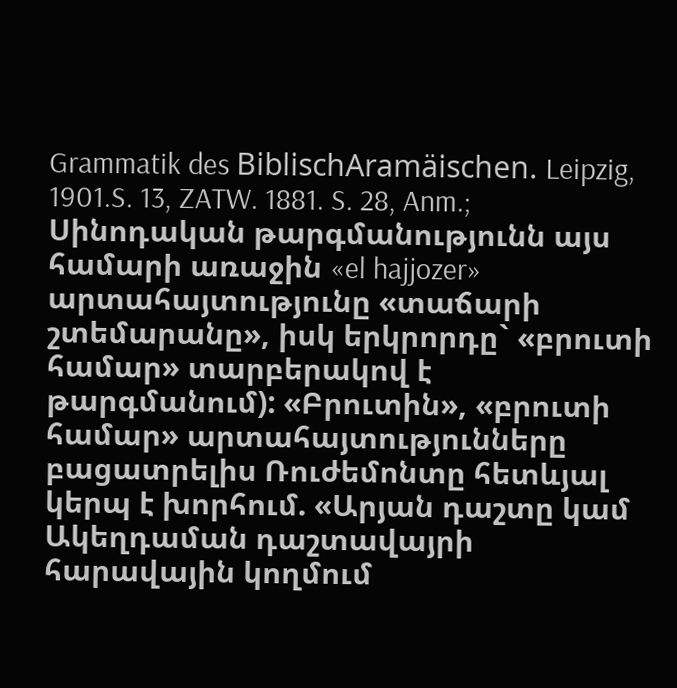Grammatik des BiblischAramäischen. Leipzig, 1901.S. 13, ZATW. 1881. S. 28, Anm.; Սինոդական թարգմանությունն այս համարի առաջին «el hajjozer» արտահայտությունը «տաճարի շտեմարանը», իսկ երկրորդը` «բրուտի համար» տարբերակով է թարգմանում): «Բրուտին», «բրուտի համար» արտահայտությունները բացատրելիս Ռուժեմոնտը հետևյալ կերպ է խորհում. «Արյան դաշտը կամ Ակեղդաման դաշտավայրի հարավային կողմում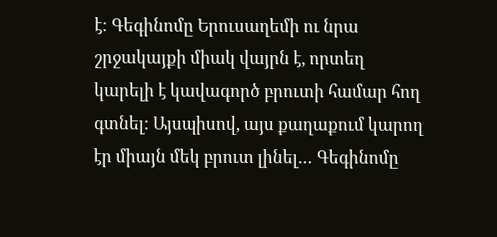է։ Գեգինոմը Երուսաղեմի ու նրա շրջակայքի միակ վայրն է, որտեղ կարելի է կավագործ բրուտի համար հող գտնել: Այսպիսով, այս քաղաքում կարող էր միայն մեկ բրուտ լինել… Գեգինոմը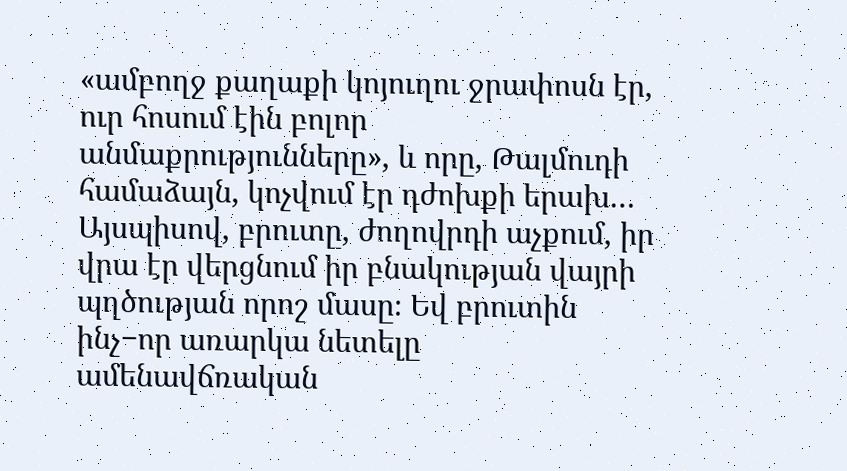«ամբողջ քաղաքի կոյուղու ջրափոսն էր, ուր հոսում էին բոլոր անմաքրությունները», և որը, Թալմուդի համաձայն, կոչվում էր դժոխքի երախ… Այսպիսով, բրուտը, ժողովրդի աչքում, իր վրա էր վերցնում իր բնակության վայրի պղծության որոշ մասը։ Եվ բրուտին ինչ−որ առարկա նետելը ամենավճռական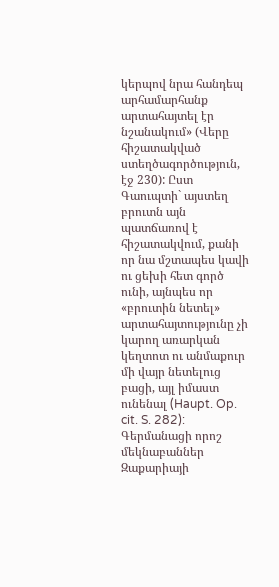կերպով նրա հանդեպ արհամարհանք արտահայտել էր նշանակում» (Վերը հիշատակված ստեղծագործություն, էջ 230): Ըստ Գաուպտի` այստեղ բրուտն այն պատճառով է հիշատակվում, քանի որ նա մշտապես կավի ու ցեխի հետ գործ ունի, այնպես որ «բրուտին նետել» արտահայտությունը չի կարող առարկան կեղտոտ ու անմաքուր մի վայր նետելուց բացի, այլ իմաստ ունենալ (Haupt. Op. cit. S. 282): Գերմանացի որոշ մեկնաբաններ Զաքարիայի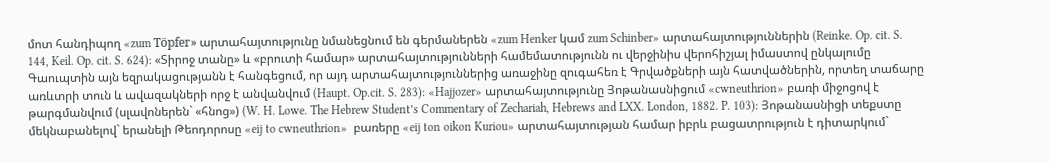մոտ հանդիպող «zum Töpfer» արտահայտությունը նմանեցնում են գերմաներեն «zum Henker կամ zum Schinber» արտահայտություններին (Reinke. Op. cit. S. 144, Keil. Op. cit. S. 624): «Տիրոջ տանը» և «բրուտի համար» արտահայտությունների համեմատությունն ու վերջինիս վերոհիշյալ իմաստով ընկալումը Գաուպտին այն եզրակացությանն է հանգեցում, որ այդ արտահայտություններից առաջինը զուգահեռ է Գրվածքների այն հատվածներին, որտեղ տաճարը առևտրի տուն և ավազակների որջ է անվանվում (Haupt. Op.cit. S. 283): «Hajjozer» արտահայտությունը Յոթանասնիցում «cwneuthrion» բառի միջոցով է թարգմանվում (սլավոներեն` «հնոց») (W. H. Lowe. The Hebrew Student’s Commentary of Zechariah, Hebrews and LXX. London, 1882. P. 103): Յոթանասնիցի տեքստը մեկնաբանելով` երանելի Թեոդորոսը «eij to cwneuthrion»  բառերը «eij ton oikon Kuriou» արտահայտության համար իբրև բացատրություն է դիտարկում`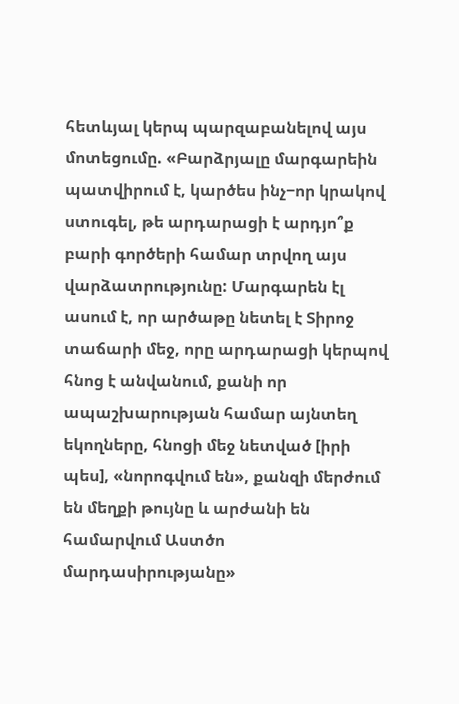հետևյալ կերպ պարզաբանելով այս մոտեցումը. «Բարձրյալը մարգարեին պատվիրում է, կարծես ինչ−որ կրակով ստուգել, թե արդարացի է արդյո՞ք բարի գործերի համար տրվող այս վարձատրությունը: Մարգարեն էլ ասում է, որ արծաթը նետել է Տիրոջ տաճարի մեջ, որը արդարացի կերպով հնոց է անվանում, քանի որ ապաշխարության համար այնտեղ եկողները, հնոցի մեջ նետված [իրի պես], «նորոգվում են», քանզի մերժում են մեղքի թույնը և արժանի են համարվում Աստծո մարդասիրությանը»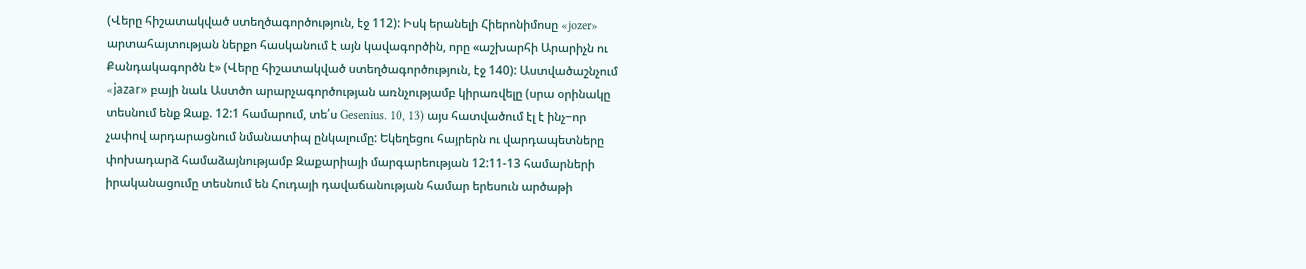(Վերը հիշատակված ստեղծագործություն, էջ 112): Իսկ երանելի Հիերոնիմոսը «jozer» արտահայտության ներքո հասկանում է այն կավագործին, որը «աշխարհի Արարիչն ու Քանդակագործն է» (Վերը հիշատակված ստեղծագործություն, էջ 140): Աստվածաշնչում «jаzаr» բայի նաև Աստծո արարչագործության առնչությամբ կիրառվելը (սրա օրինակը տեսնում ենք Զաք. 12:1 համարում, տե՛ս Gesenius. 10, 13) այս հատվածում էլ է ինչ−որ չափով արդարացնում նմանատիպ ընկալումը: Եկեղեցու հայրերն ու վարդապետները փոխադարձ համաձայնությամբ Զաքարիայի մարգարեության 12:11-13 համարների իրականացումը տեսնում են Հուդայի դավաճանության համար երեսուն արծաթի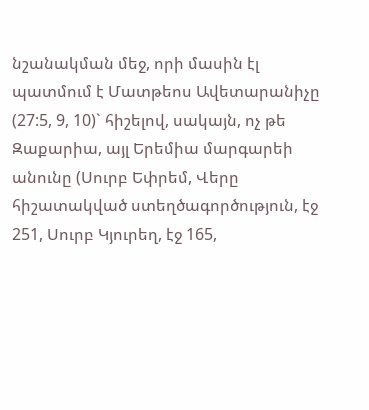նշանակման մեջ, որի մասին էլ պատմում է Մատթեոս Ավետարանիչը (27:5, 9, 10)` հիշելով, սակայն, ոչ թե Զաքարիա, այլ Երեմիա մարգարեի անունը (Սուրբ Եփրեմ, Վերը հիշատակված ստեղծագործություն, էջ 251, Սուրբ Կյուրեղ, էջ 165,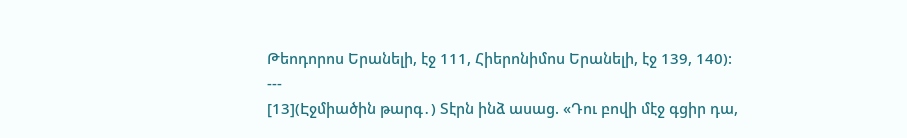Թեոդորոս Երանելի, էջ 111, Հիերոնիմոս Երանելի, էջ 139, 140):
---
[13](Էջմիածին թարգ․) Տէրն ինձ ասաց. «Դու բովի մէջ գցիր դա,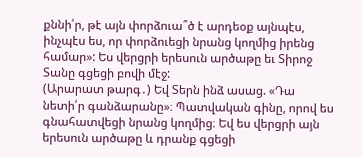քննի՛ր, թէ այն փորձուա՞ծ է արդեօք այնպէս, ինչպէս ես, որ փորձուեցի նրանց կողմից իրենց համար»: Ես վերցրի երեսուն արծաթը եւ Տիրոջ Տանը գցեցի բովի մէջ:
(Արարատ թարգ․) Եվ Տերն ինձ ասաց. «Դա նետի՛ր գանձարանը»։ Պատվական գինը, որով ես գնահատվեցի նրանց կողմից։ Եվ ես վերցրի այն երեսուն արծաթը և դրանք գցեցի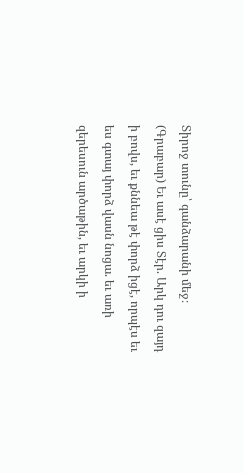Տիրոջ տունը՝ գանձարանի մեջ։
(Գրաբար) Եւ ասէ ցիս Տէր. Արկ դու զայդ ի բովս, եւ քննեա թէ փորձ իցէ, որպէս եւ ես գտայ փորձ վասն նոցա. եւ առի զերեսուն արծաթին, եւ արկի ի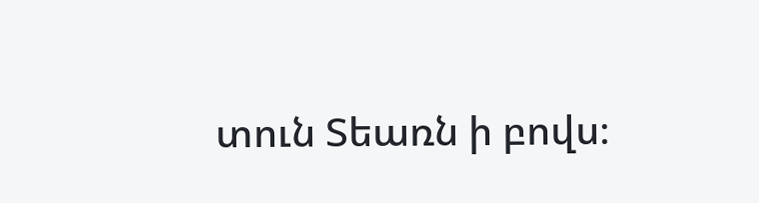տուն Տեառն ի բովս։